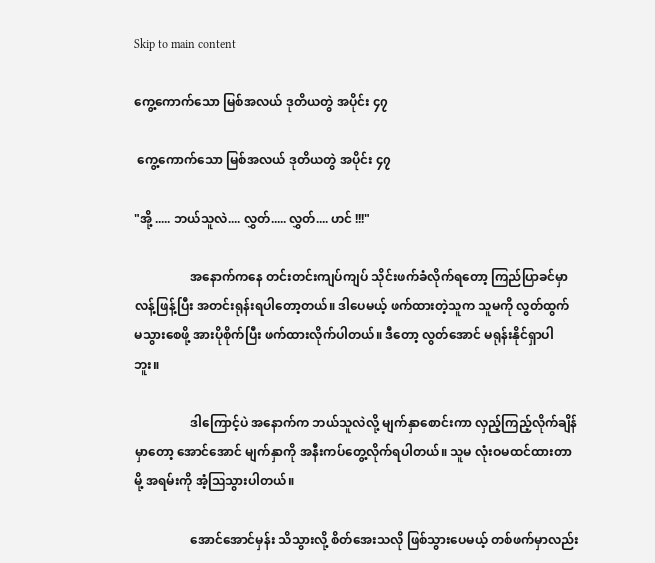Skip to main content

ကွေ့ကောက်သော မြစ်အလယ် ဒုတိယတွဲ အပိုင်း ၄၇

 ကွေ့ကောက်သော မြစ်အလယ် ဒုတိယတွဲ အပိုင်း ၄၇

"အို့ ..... ဘယ်သူလဲ.... လွှတ်..... လွှတ်.... ဟင် !!!"

                  အနောက်ကနေ တင်းတင်းကျပ်ကျပ် သိုင်းဖက်ခံလိုက်ရတော့ ကြည်ပြာခင်မှာ လန့်ဖြန့်ပြီး အတင်းရုန်းရပါတော့တယ်။ ဒါပေမယ့် ဖက်ထားတဲ့သူက သူမကို လွတ်ထွက် မသွားစေဖို့ အားပိုစိုက်ပြီး ဖက်ထားလိုက်ပါတယ်။ ဒီတော့ လွတ်အောင် မရုန်းနိုင်ရှာပါဘူး။

                  ဒါကြောင့်ပဲ အနောက်က ဘယ်သူလဲလို့ မျက်နှာစောင်းကာ လှည့်ကြည့်လိုက်ချိန်မှာတော့ အောင်အောင် မျက်နှာကို အနီးကပ်တွေ့လိုက်ရပါတယ်။ သူမ လုံးဝမထင်ထားတာမို့ အရမ်းကို အံ့ဩသွားပါတယ်။

                  အောင်အောင်မှန်း သိသွားလို့ စိတ်အေးသလို ဖြစ်သွားပေမယ့် တစ်ဖက်မှာလည်း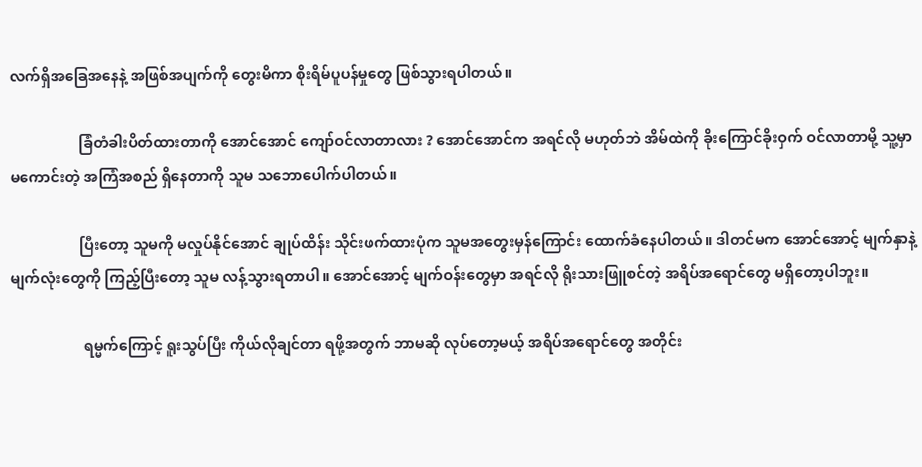လက်ရှိအခြေအနေနဲ့ အဖြစ်အပျက်ကို တွေးမိကာ စိုးရိမ်ပူပန်မှုတွေ ဖြစ်သွားရပါတယ်။

                   ခြံတံခါးပိတ်ထားတာကို အောင်အောင် ကျော်ဝင်လာတာလား ? အောင်အောင်က အရင်လို မဟုတ်ဘဲ အိမ်ထဲကို ခိုးကြောင်ခိုးဝှက် ဝင်လာတာမို့ သူ့မှာ မကောင်းတဲ့ အကြံအစည် ရှိနေတာကို သူမ သဘောပေါက်ပါတယ်။

                   ပြီးတော့ သူမကို မလှုပ်နိုင်အောင် ချုပ်ထိန်း သိုင်းဖက်ထားပုံက သူမအတွေးမှန်ကြောင်း ထောက်ခံနေပါတယ်။ ဒါတင်မက အောင်အောင့် မျက်နှာနဲ့ မျက်လုံးတွေကို ကြည့်ပြီးတော့ သူမ လန့်သွားရတာပါ။ အောင်အောင့် မျက်ဝန်းတွေမှာ အရင်လို ရိုးသားဖြူစင်တဲ့ အရိပ်အရောင်တွေ မရှိတော့ပါဘူး။

                    ရမ္မက်ကြောင့် ရူးသွပ်ပြီး ကိုယ်လိုချင်တာ ရဖို့အတွက် ဘာမဆို လုပ်တော့မယ့် အရိပ်အရောင်တွေ အတိုင်း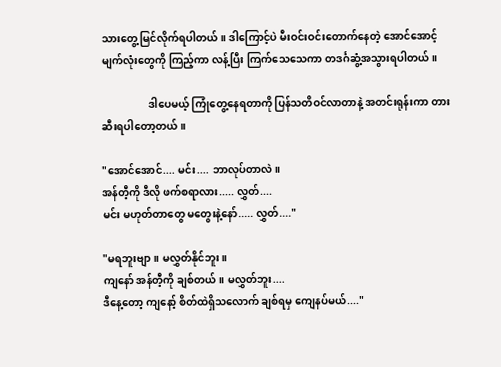သားတွေ့မြင်လိုက်ရပါတယ်။ ဒါကြောင့်ပဲ မီးဝင်းဝင်းတောက်နေတဲ့ အောင်အောင့် မျက်လုံးတွေကို ကြည့်ကာ လန့်ပြီး ကြက်သေသေကာ တဒင်္ဂဆွံ့အသွားရပါတယ်။

                  ဒါပေမယ့် ကြုံတွေ့နေရတာကို ပြန်သတိဝင်လာတာနဲ့ အတင်းရုန်းကာ တားဆီးရပါတော့တယ်။

"အောင်အောင်.... မင်း.... ဘာလုပ်တာလဲ။
အန်တီ့ကို ဒီလို ဖက်စရာလား..... လွှတ်....
မင်း မဟုတ်တာတွေ မတွေးနဲ့နော်..... လွှတ်...."

"မရဘူးဗျာ။ မလွှတ်နိုင်ဘူး။
ကျနော် အန်တီ့ကို ချစ်တယ်။ မလွှတ်ဘူး....
ဒီနေ့တော့ ကျနော့် စိတ်ထဲရှိသလောက် ချစ်ရမှ ကျေနပ်မယ်...."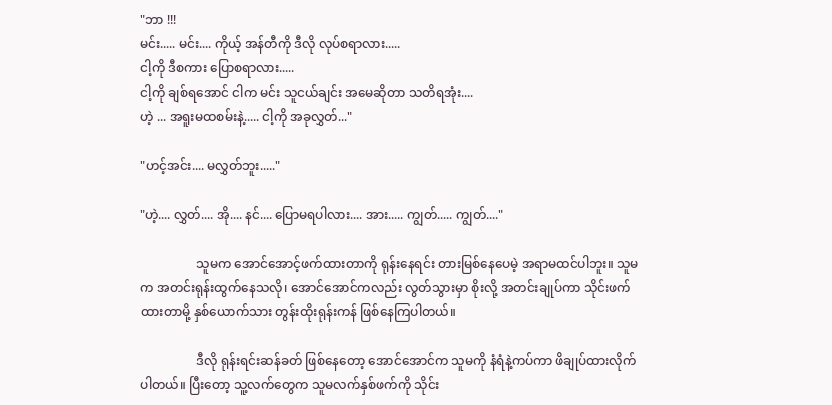"ဘာ !!!
မင်း..... မင်း.... ကိုယ့် အန်တီကို ဒီလို လုပ်စရာလား.....
ငါ့ကို ဒီစကား ပြောစရာလား.....
ငါ့ကို ချစ်ရအောင် ငါက မင်း သူငယ်ချင်း အမေဆိုတာ သတိရအုံး....
ဟဲ့ ... အရူးမထစမ်းနဲ့..... ငါ့ကို အခုလွှတ်..."

"ဟင့်အင်း.... မလွှတ်ဘူး....."

"ဟဲ့.... လွှတ်.... အို.... နင်.... ပြောမရပါလား.... အား..... ကျွတ်..... ကျွတ်...."

                  သူမက အောင်အောင့်ဖက်ထားတာကို ရုန်းနေရင်း တားမြစ်နေပေမဲ့ အရာမထင်ပါဘူး။ သူမက အတင်းရုန်းထွက်နေသလို၊ အောင်အောင်ကလည်း လွတ်သွားမှာ စိုးလို့ အတင်းချုပ်ကာ သိုင်းဖက်ထားတာမို့ နှစ်ယောက်သား တွန်းထိုးရုန်းကန် ဖြစ်နေကြပါတယ်။

                  ဒီလို ရုန်းရင်းဆန်ခတ် ဖြစ်နေတော့ အောင်အောင်က သူမကို နံရံနဲ့ကပ်ကာ ဖိချုပ်ထားလိုက်ပါတယ်။ ပြီးတော့ သူ့လက်တွေက သူမလက်နှစ်ဖက်ကို သိုင်း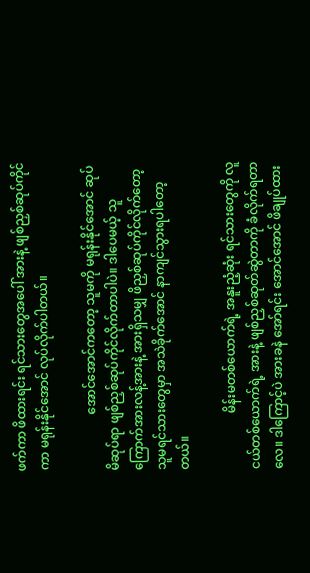ဖက်ကာ ဖိထားရင်း ရင်သားတွေအပေါ် အားနဲ့ ဖျစ်ညှစ်ဆုပ်ကိုင်ကာ မရုန်းနိုင်အောင် လုပ်လိုက်ပါတယ်။

                  အောင်အောင်ကတော့ သူမကို မရုန်းနိုင်အောင် ဆုပ်မိဆုပ်ရာ ဖျစ်ညှစ်ဆုပ်ကိုင်လိုက်တာပါပဲ။ ဒါပေမယ့် သူကြောက်အားလန့်အားနဲ့ အားရှိသမျှ ဖိညှစ်ဆုပ်ကိုင်လိုက်တော့ သူမရင်သားတွေမှာ အသဲခိုက်အောင် နာကျင်သွားရပါတော့တယ်။

                  မိန်းမတစ်ယောက်ရဲ့ အနူးညံ့ဆုံး ရင်သားတွေကို လူငယ်တစ်ယောက်ရဲ့ အားနဲ့ ဖျစ်ညှစ်ဆုတ်ဆွဲတာကို ခံလိုက်ရတာလေ။ ဒါကြောင့်ပဲ အားခနဲ အော်ရင်း အောင်အောင် ဖိချုပ်ထား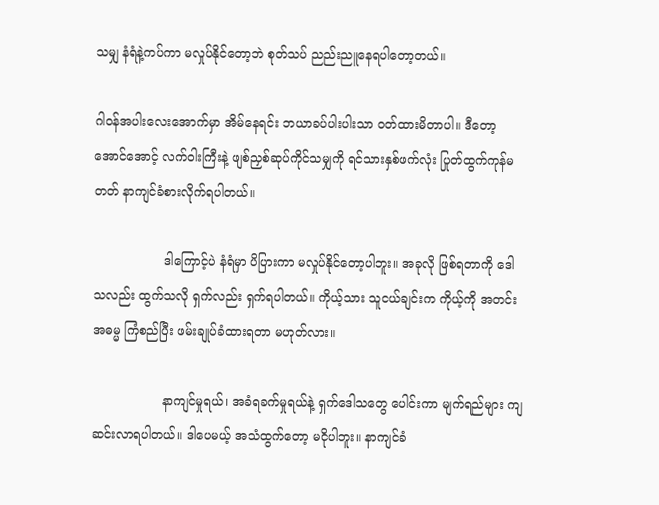သမျှ နံရံနဲ့ကပ်ကာ မလှုပ်နိုင်တော့ဘဲ စုတ်သပ် ညည်းညူနေရပါတော့တယ်။

ဂါဝန်အပါးလေးအောက်မှာ အိမ်နေရင်း ဘယာခပ်ပါးပါးသာ ဝတ်ထားမိတာပါ။ ဒီတော့ အောင်အောင့် လက်ဝါးကြီးနဲ့ ဖျစ်ညှစ်ဆုပ်ကိုင်သမျှကို ရင်သားနှစ်ဖက်လုံး ပြုတ်ထွက်ကုန်မတတ် နာကျင်ခံစားလိုက်ရပါတယ်။

                  ဒါကြောင့်ပဲ နံရံမှာ ပိပြားကာ မလှုပ်နိုင်တော့ပါဘူး။ အခုလို ဖြစ်ရတာကို ဒေါသလည်း ထွက်သလို ရှက်လည်း ရှက်ရပါတယ်။ ကိုယ့်သား သူငယ်ချင်းက ကိုယ့်ကို အတင်းအဓမ္မ ကြံစည်ပြီး ဖမ်းချုပ်ခံထားရတာ မဟုတ်လား။

                  နာကျင်မှုရယ်၊ အခံရခက်မှုရယ်နဲ့ ရှက်ဒေါသတွေ ပေါင်းကာ မျက်ရည်များ ကျဆင်းလာရပါတယ်။ ဒါပေမယ့် အသံထွက်တော့ မငိုပါဘူး။ နာကျင်ခံ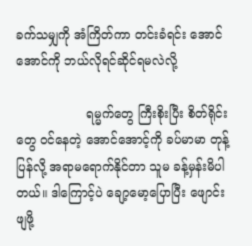ခက်သမျှကို အံကြိတ်ကာ တင်းခံရင်း အောင်အောင်ကို ဘယ်လိုရင်ဆိုင်ရမလဲလို့

                  ရမ္မက်တွေ ကြီးစိုးပြီး စိတ်ရိုင်းတွေ ဝင်နေတဲ့ အောင်အောင့်ကို ခပ်မာမာ တုန့်ပြန်လို့ အရာမရောက်နိုင်တာ သူမ ခန့်မှန်းမိပါတယ်။ ဒါကြောင့်ပဲ ချော့မော့ပြောပြီး ဖျောင်းဖျဖို့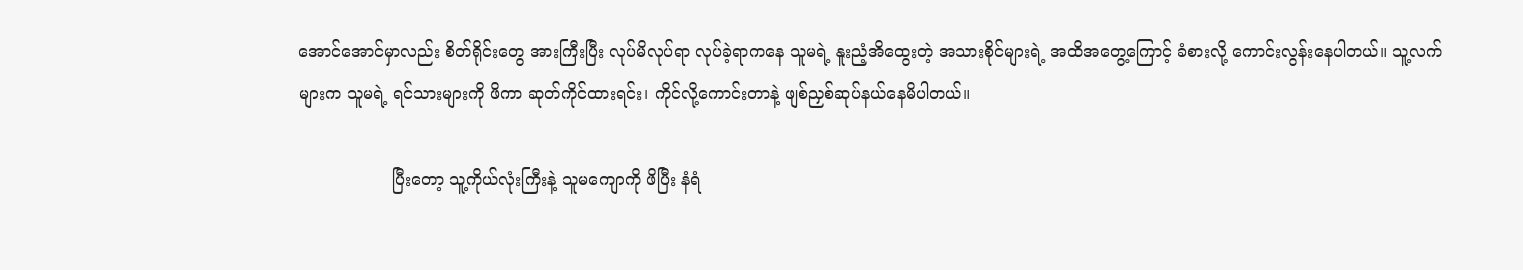အောင်အောင်မှာလည်း စိတ်ရိုင်းတွေ အားကြီးပြီး လုပ်မိလုပ်ရာ လုပ်ခဲ့ရာကနေ သူမရဲ့ နူးညံ့အိထွေးတဲ့ အသားစိုင်များရဲ့ အထိအတွေ့ကြောင့် ခံစားလို့ ကောင်းလွန်းနေပါတယ်။ သူ့လက် များက သူမရဲ့ ရင်သားများကို ဖိကာ ဆုတ်ကိုင်ထားရင်း၊ ကိုင်လို့ကောင်းတာနဲ့ ဖျစ်ညှစ်ဆုပ်နယ်နေမိပါတယ်။

                  ပြီးတော့ သူ့ကိုယ်လုံးကြီးနဲ့ သူမကျောကို ဖိပြီး နံရံ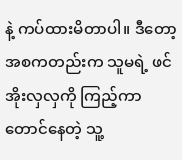နဲ့ ကပ်ထားမိတာပါ။ ဒီတော့ အစကတည်းက သူမရဲ့ ဖင်အိုးလှလှကို ကြည့်ကာ တောင်နေတဲ့ သူ့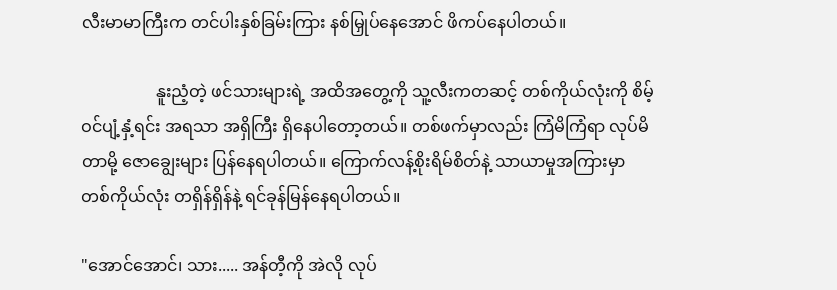လီးမာမာကြီးက တင်ပါးနှစ်ခြမ်းကြား နစ်မြှုပ်နေအောင် ဖိကပ်နေပါတယ်။

                  နူးညံ့တဲ့ ဖင်သားများရဲ့ အထိအတွေ့ကို သူ့လီးကတဆင့် တစ်ကိုယ်လုံးကို စိမ့်ဝင်ပျံ့နှံ့ရင်း အရသာ အရှိကြီး ရှိနေပါတော့တယ်။ တစ်ဖက်မှာလည်း ကြံမိကြံရာ လုပ်မိတာမို့ ဇောချွေးများ ပြန်နေရပါတယ်။ ကြောက်လန့်စိုးရိမ်စိတ်နဲ့ သာယာမှုအကြားမှာ တစ်ကိုယ်လုံး တရှိန်ရှိန်နဲ့ ရင်ခုန်မြန်နေရပါတယ်။

"အောင်အောင်၊ သား..... အန်တီ့ကို အဲလို လုပ်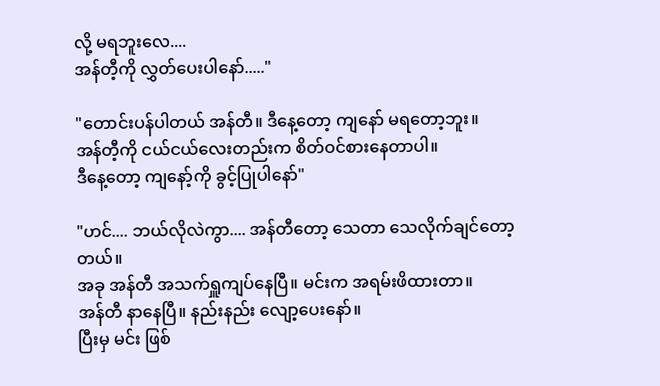လို့ မရဘူးလေ....
အန်တီ့ကို လွှတ်ပေးပါနော်....."

"တောင်းပန်ပါတယ် အန်တီ။ ဒီနေ့တော့ ကျနော် မရတော့ဘူး။
အန်တီ့ကို ငယ်ငယ်လေးတည်းက စိတ်ဝင်စားနေတာပါ။
ဒီနေ့တော့ ကျနော့်ကို ခွင့်ပြုပါနော်"

"ဟင်.... ဘယ်လိုလဲကွာ.... အန်တီတော့ သေတာ သေလိုက်ချင်တော့တယ်။
အခု အန်တီ အသက်ရှူကျပ်နေပြီ။ မင်းက အရမ်းဖိထားတာ။
အန်တီ နာနေပြီ။ နည်းနည်း လျော့ပေးနော်။
ပြီးမှ မင်း ဖြစ်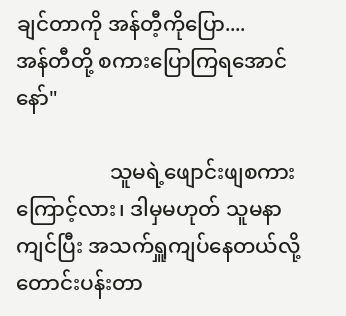ချင်တာကို အန်တီ့ကိုပြော....
အန်တီတို့ စကားပြောကြရအောင်နော်"

                  သူမရဲ့ဖျောင်းဖျစကားကြောင့်လား၊ ဒါမှမဟုတ် သူမနာကျင်ပြီး အသက်ရှူကျပ်နေတယ်လို့ တောင်းပန်းတာ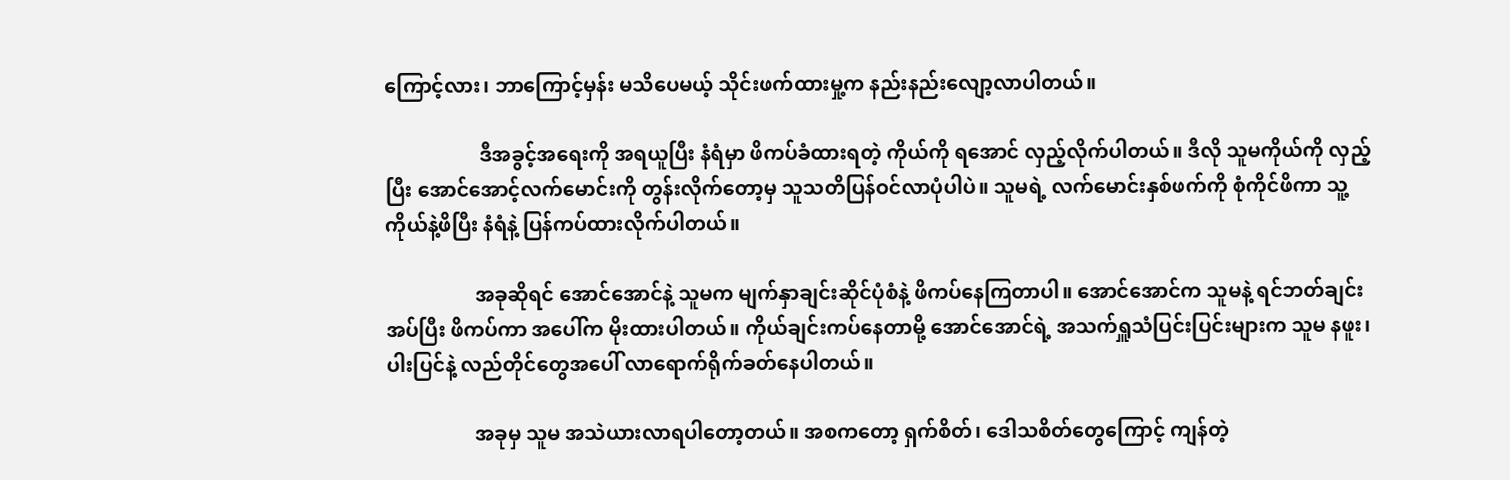ကြောင့်လား၊ ဘာကြောင့်မှန်း မသိပေမယ့် သိုင်းဖက်ထားမှု့က နည်းနည်းလျော့လာပါတယ်။

                   ဒီအခွင့်အရေးကို အရယူပြီး နံရံမှာ ဖိကပ်ခံထားရတဲ့ ကိုယ်ကို ရအောင် လှည့်လိုက်ပါတယ်။ ဒီလို သူမကိုယ်ကို လှည့်ပြီး အောင်အောင့်လက်မောင်းကို တွန်းလိုက်တော့မှ သူသတိပြန်ဝင်လာပုံပါပဲ။ သူမရဲ့ လက်မောင်းနှစ်ဖက်ကို စုံကိုင်ဖိကာ သူ့ကိုယ်နဲ့ဖိပြီး နံရံနဲ့ ပြန်ကပ်ထားလိုက်ပါတယ်။

                  အခုဆိုရင် အောင်အောင်နဲ့ သူမက မျက်နှာချင်းဆိုင်ပုံစံနဲ့ ဖိကပ်နေကြတာပါ။ အောင်အောင်က သူမနဲ့ ရင်ဘတ်ချင်း အပ်ပြီး ဖိကပ်ကာ အပေါ်က မိုးထားပါတယ်။ ကိုယ်ချင်းကပ်နေတာမို့ အောင်အောင်ရဲ့ အသက်ရှူသံပြင်းပြင်းများက သူမ နဖူး၊ ပါးပြင်နဲ့ လည်တိုင်တွေအပေါ် လာရောက်ရိုက်ခတ်နေပါတယ်။

                  အခုမှ သူမ အသဲယားလာရပါတော့တယ်။ အစကတော့ ရှက်စိတ်၊ ဒေါသစိတ်တွေကြောင့် ကျန်တဲ့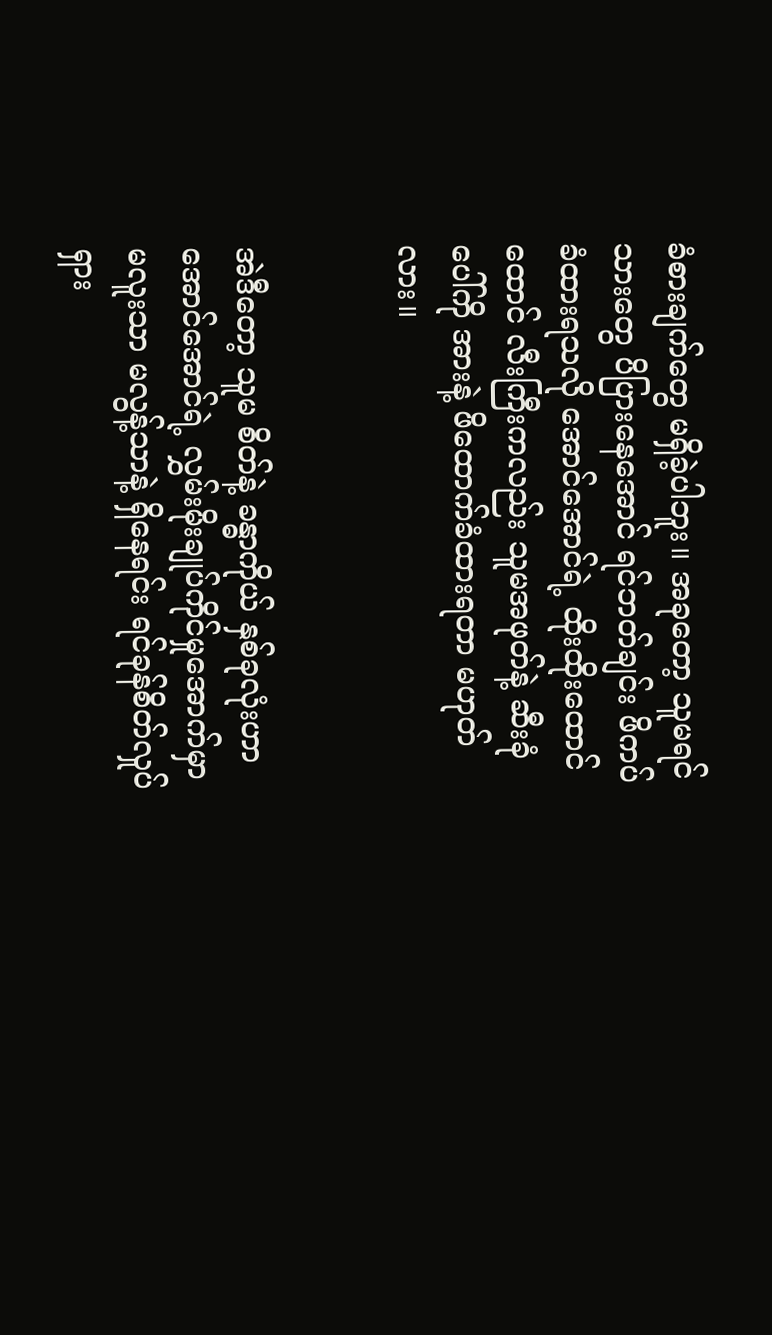ခံစားချက်တွေ မရှိခဲ့ပါဘူး။ အခုတော့ သူမရင်သားတွေ ပိပြားနေအောင် ရင်ဘတ်ချင်း ဖိကပ်ခံထားရသလို အောင်အောင်ရဲ့ ထိုးထိုးထောင်ထောင် လီးကြီးကလည်း သူမအဖုတ်နဲ့ ဆီးခုံပေါ်ကို အားနဲ့ ဖိထောက်ခံထားရတာ မဟုတ်လား။


အဲဒီတော့ သူမ စိတ်နဲ့ ခန္ဓာကိုယ် နှစ်ခုလုံးဟာ အောင်အောင်ရဲ့ လွှမ်းမိုးချုပ်ကိုင်မှုအောက်မှာ မလူးသာ မလွန့်သာနဲ့ ရှိနေရင်း ရင်ခုန်စိတ်လှုပ်ရှား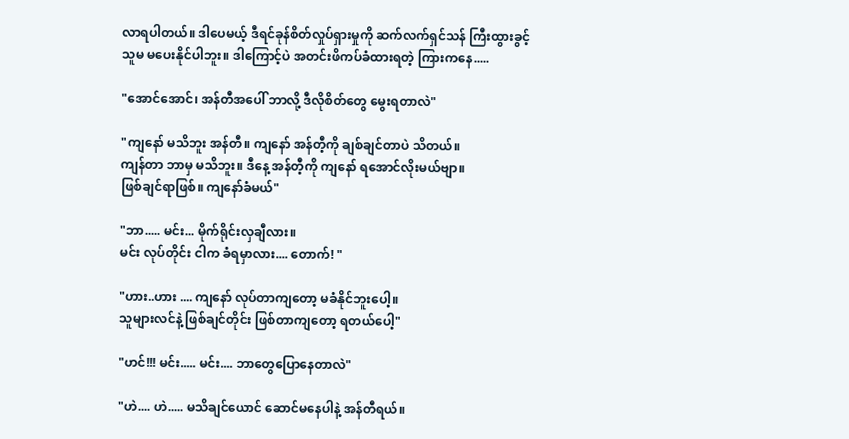လာရပါတယ်။ ဒါပေမယ့် ဒီရင်ခုန်စိတ်လှုပ်ရှားမှုကို ဆက်လက်ရှင်သန် ကြီးထွားခွင့် သူမ မပေးနိုင်ပါဘူး။ ဒါကြောင့်ပဲ အတင်းဖိကပ်ခံထားရတဲ့ ကြားကနေ.....

"အောင်အောင်၊ အန်တီအပေါ် ဘာလို့ ဒီလိုစိတ်တွေ မွေးရတာလဲ"

"ကျနော် မသိဘူး အန်တီ။ ကျနော် အန်တီ့ကို ချစ်ချင်တာပဲ သိတယ်။
ကျန်တာ ဘာမှ မသိဘူး။ ဒီနေ့ အန်တီ့ကို ကျနော် ရအောင်လိုးမယ်ဗျာ။
ဖြစ်ချင်ရာဖြစ်။ ကျနော်ခံမယ်"

"ဘာ..... မင်း... မိုက်ရိုင်းလှချီလား။
မင်း လုပ်တိုင်း ငါက ခံရမှာလား.... တောက်! "

"ဟား..ဟား .... ကျနော် လုပ်တာကျတော့ မခံနိုင်ဘူးပေါ့။
သူများလင်နဲ့ ဖြစ်ချင်တိုင်း ဖြစ်တာကျတော့ ရတယ်ပေါ့"

"ဟင်!!! မင်း..... မင်း.... ဘာတွေပြောနေတာလဲ"

"ဟဲ.... ဟဲ..... မသိချင်ယောင် ဆောင်မနေပါနဲ့ အန်တီရယ်။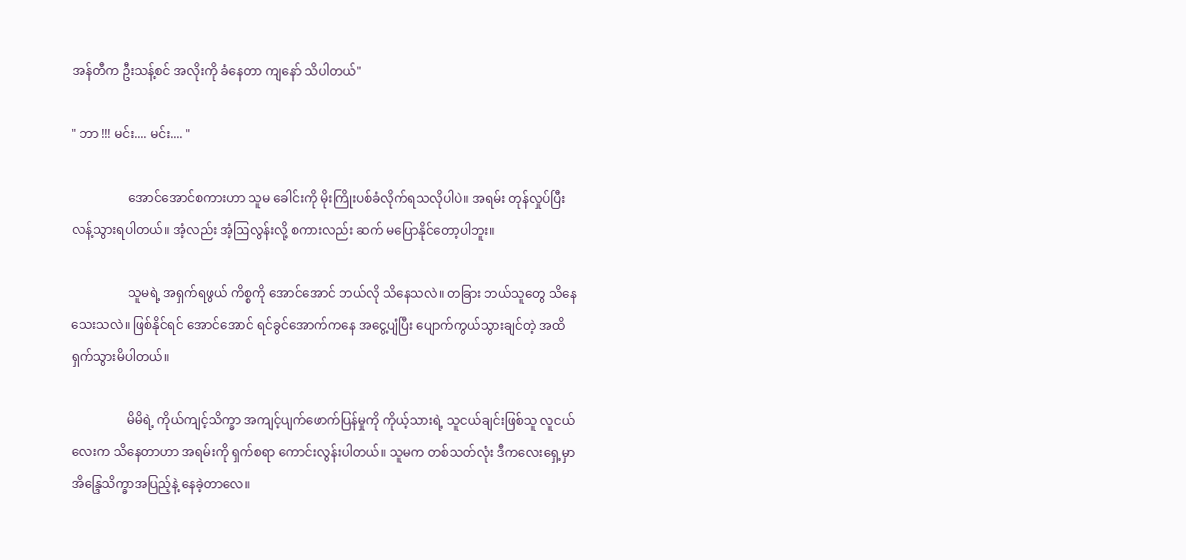အန်တီက ဦးသန့်စင် အလိုးကို ခံနေတာ ကျနော် သိပါတယ်"

" ဘာ !!! မင်း.... မင်း.... "

                  အောင်အောင်စကားဟာ သူမ ခေါင်းကို မိုးကြိုးပစ်ခံလိုက်ရသလိုပါပဲ။ အရမ်း တုန်လှုပ်ပြီး လန့်သွားရပါတယ်။ အံ့လည်း အံ့ဩလွန်းလို့ စကားလည်း ဆက် မပြောနိုင်တော့ပါဘူး။

                  သူမရဲ့ အရှက်ရဖွယ် ကိစ္စကို အောင်အောင် ဘယ်လို သိနေသလဲ။ တခြား ဘယ်သူတွေ သိနေသေးသလဲ။ ဖြစ်နိုင်ရင် အောင်အောင် ရင်ခွင်အောက်ကနေ အငွေ့ပျံပြီး ပျောက်ကွယ်သွားချင်တဲ့ အထိ ရှက်သွားမိပါတယ်။

                  မိမိရဲ့ ကိုယ်ကျင့်သိက္ခာ အကျင့်ပျက်ဖောက်ပြန်မှုကို ကိုယ့်သားရဲ့ သူငယ်ချင်းဖြစ်သူ လူငယ်လေးက သိနေတာဟာ အရမ်းကို ရှက်စရာ ကောင်းလွန်းပါတယ်။ သူမက တစ်သတ်လုံး ဒီကလေးရှေ့မှာ အိန္ဒြေသိက္ခာအပြည့်နဲ့ နေခဲ့တာလေ။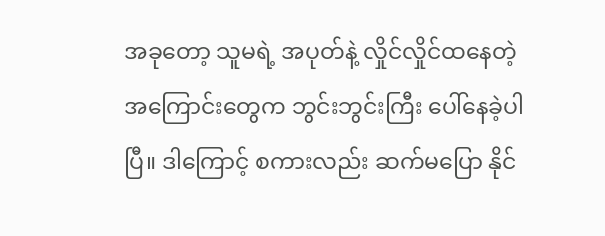အခုတော့ သူမရဲ့ အပုတ်နဲ့ လှိုင်လှိုင်ထနေတဲ့ အကြောင်းတွေက ဘွင်းဘွင်းကြီး ပေါ်နေခဲ့ပါပြီ။ ဒါကြောင့် စကားလည်း ဆက်မပြော နိုင်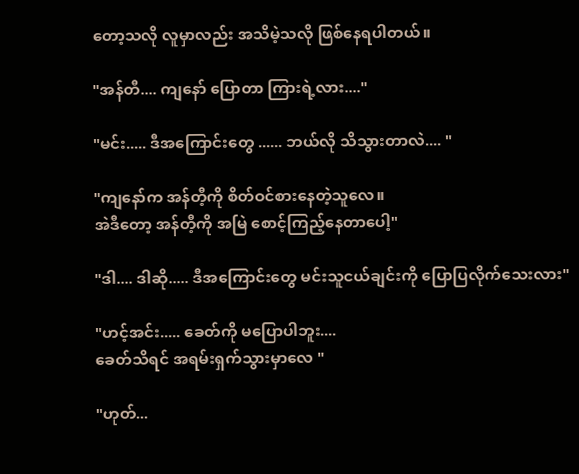တော့သလို လူမှာလည်း အသိမဲ့သလို ဖြစ်နေရပါတယ်။

"အန်တီ.... ကျနော် ပြောတာ ကြားရဲ့လား...."

"မင်း..... ဒီအကြောင်းတွေ ...... ဘယ်လို သိသွားတာလဲ.... "

"ကျနော်က အန်တီ့ကို စိတ်ဝင်စားနေတဲ့သူလေ။
အဲဒီတော့ အန်တီ့ကို အမြဲ စောင့်ကြည့်နေတာပေါ့"

"ဒါ.... ဒါဆို..... ဒီအကြောင်းတွေ မင်းသူငယ်ချင်းကို ပြောပြလိုက်သေးလား"

"ဟင့်အင်း..... ခေတ်ကို မပြောပါဘူး....
ခေတ်သိရင် အရမ်းရှက်သွားမှာလေ "

"ဟုတ်...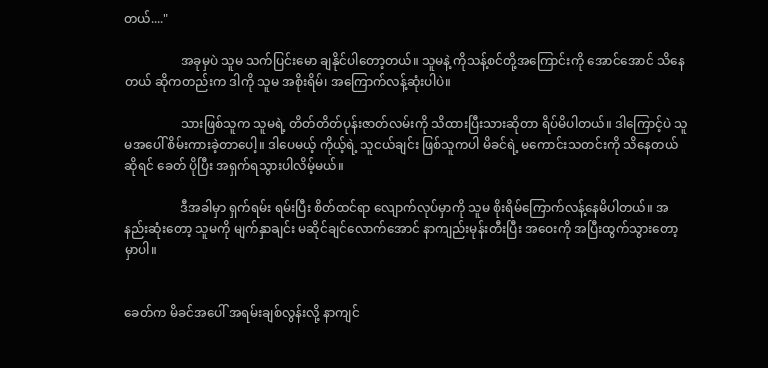တယ်...."

                  အခုမှပဲ သူမ သက်ပြင်းမော ချနိုင်ပါတော့တယ်။ သူမနဲ့ ကိုသန့်စင်တို့အကြောင်းကို အောင်အောင် သိနေတယ် ဆိုကတည်းက ဒါကို သူမ အစိုးရိမ်၊ အကြောက်လန့်ဆုံးပါပဲ။

                  သားဖြစ်သူက သူမရဲ့ တိတ်တိတ်ပုန်းဇာတ်လမ်းကို သိထားပြီးသားဆိုတာ ရိပ်မိပါတယ်။ ဒါကြောင့်ပဲ သူမအပေါ် စိမ်းကားခဲ့တာပေါ့။ ဒါပေမယ့် ကိုယ့်ရဲ့ သူငယ်ချင်း ဖြစ်သူကပါ မိခင်ရဲ့ မကောင်းသတင်းကို သိနေတယ်ဆိုရင် ခေတ် ပိုပြီး အရှက်ရသွားပါလိမ့်မယ်။

                  ဒီအခါမှာ ရှက်ရမ်း ရမ်းပြီး စိတ်ထင်ရာ လျောက်လုပ်မှာကို သူမ စိုးရိမ်ကြောက်လန့်နေမိပါတယ်။ အနည်းဆုံးတော့ သူမကို မျက်နှာချင်း မဆိုင်ချင်လောက်အောင် နာကျည်းမုန်းတီးပြီး အဝေးကို အပြီးထွက်သွားတော့မှာပါ။


ခေတ်က မိခင်အပေါ် အရမ်းချစ်လွန်းလို့ နာကျင်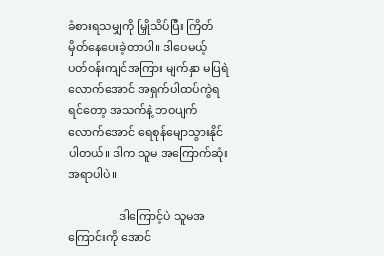ခံစားရသမျှကို မြှိုသိပ်ပြီး ကြိတ်မှိတ်နေပေးခဲ့တာပါ။ ဒါပေမယ့် ပတ်ဝန်းကျင်အကြား မျက်နှာ မပြရဲလောက်အောင် အရှက်ပါထပ်ကွဲရရင်တော့ အသက်နဲ့ ဘဝပျက်လောက်အောင် ရေစုန်မျောသွားနိုင်ပါတယ်။ ဒါက သူမ အကြောက်ဆုံး အရာပါပဲ။

                  ဒါကြောင့်ပဲ သူမအကြောင်းကို အောင်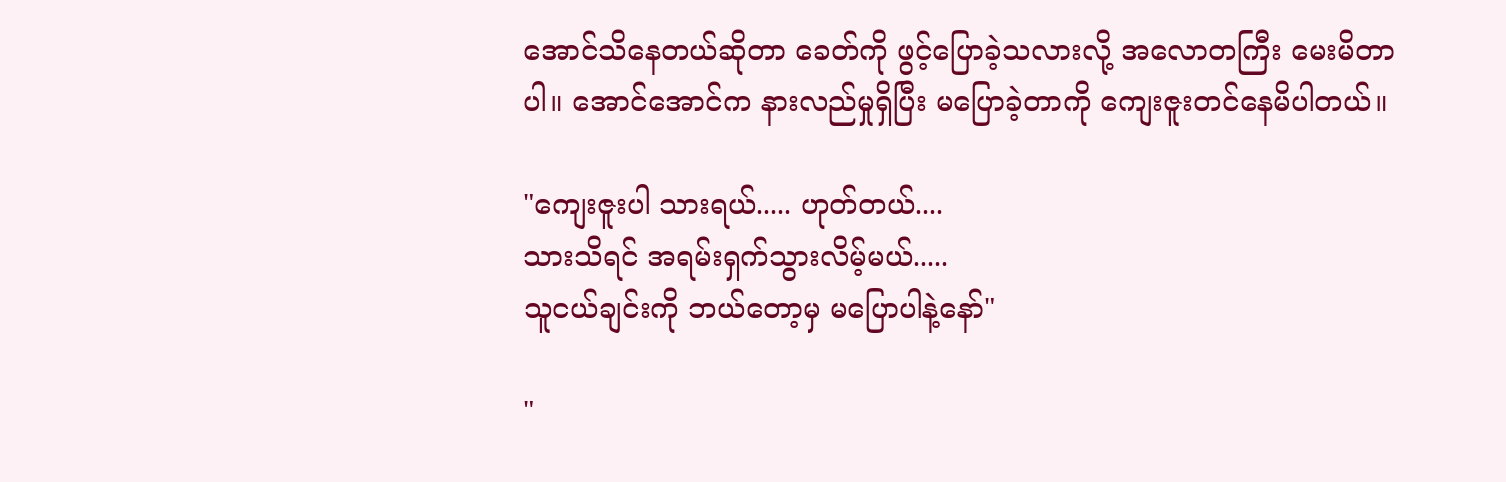အောင်သိနေတယ်ဆိုတာ ခေတ်ကို ဖွင့်ပြောခဲ့သလားလို့ အလောတကြီး မေးမိတာပါ။ အောင်အောင်က နားလည်မှုရှိပြီး မပြောခဲ့တာကို ကျေးဇူးတင်နေမိပါတယ်။

"ကျေးဇူးပါ သားရယ်..... ဟုတ်တယ်....
သားသိရင် အရမ်းရှက်သွားလိမ့်မယ်.....
သူငယ်ချင်းကို ဘယ်တော့မှ မပြောပါနဲ့နော်"

"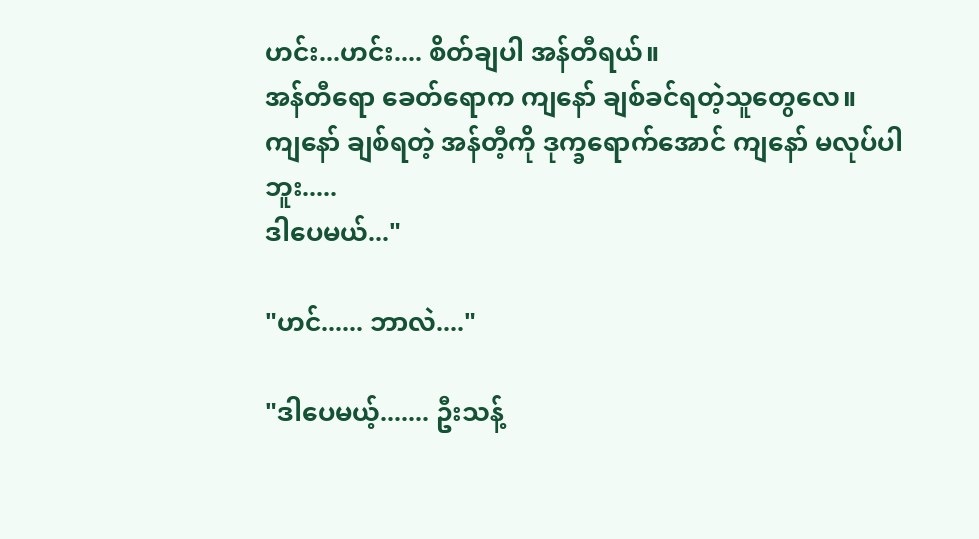ဟင်း...ဟင်း.... စိတ်ချပါ အန်တီရယ်။
အန်တီရော ခေတ်ရောက ကျနော် ချစ်ခင်ရတဲ့သူတွေလေ။
ကျနော် ချစ်ရတဲ့ အန်တီ့ကို ဒုက္ခရောက်အောင် ကျနော် မလုပ်ပါဘူး.....
ဒါပေမယ်..."

"ဟင်...... ဘာလဲ...."

"ဒါပေမယ့်....... ဦးသန့်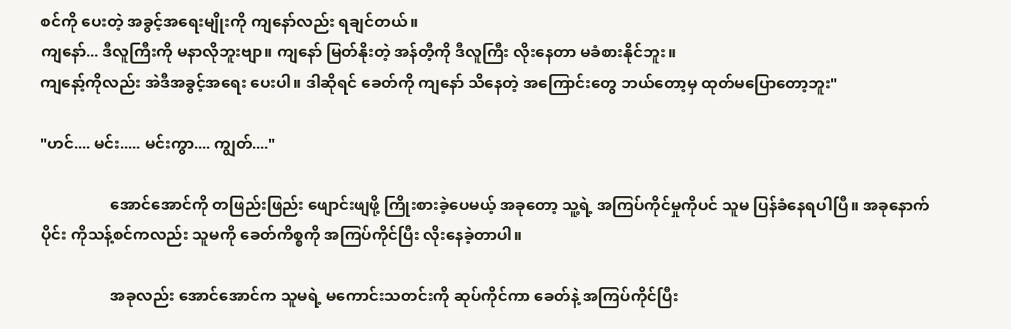စင်ကို ပေးတဲ့ အခွင့်အရေးမျိုးကို ကျနော်လည်း ရချင်တယ်။
ကျနော်... ဒီလူကြီးကို မနာလိုဘူးဗျာ။ ကျနော် မြတ်နိုးတဲ့ အန်တီ့ကို ဒီလူကြီး လိုးနေတာ မခံစားနိုင်ဘူး။
ကျနော့်ကိုလည်း အဲဒီအခွင့်အရေး ပေးပါ။ ဒါဆိုရင် ခေတ်ကို ကျနော် သိနေတဲ့ အကြောင်းတွေ ဘယ်တော့မှ ထုတ်မပြောတော့ဘူး"

"ဟင်.... မင်း..... မင်းကွာ.... ကျွတ်...."

                  အောင်အောင်ကို တဖြည်းဖြည်း ဖျောင်းဖျဖို့ ကြိုးစားခဲ့ပေမယ့် အခုတော့ သူ့ရဲ့ အကြပ်ကိုင်မှုကိုပင် သူမ ပြန်ခံနေရပါပြီ။ အခုနောက်ပိုင်း ကိုသန့်စင်ကလည်း သူမကို ခေတ်ကိစ္စကို အကြပ်ကိုင်ပြီး လိုးနေခဲ့တာပါ။

                  အခုလည်း အောင်အောင်က သူမရဲ့ မကောင်းသတင်းကို ဆုပ်ကိုင်ကာ ခေတ်နဲ့ အကြပ်ကိုင်ပြီး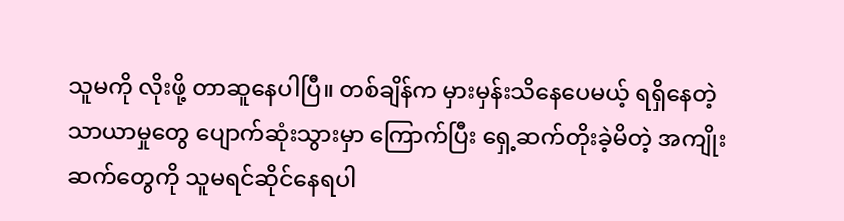သူမကို လိုးဖို့ တာဆူနေပါပြီ။ တစ်ချိန်က မှားမှန်းသိနေပေမယ့် ရရှိနေတဲ့ သာယာမှုတွေ ပျောက်ဆုံးသွားမှာ ကြောက်ပြီး ရှေ့ဆက်တိုးခဲ့မိတဲ့ အကျိုးဆက်တွေကို သူမရင်ဆိုင်နေရပါ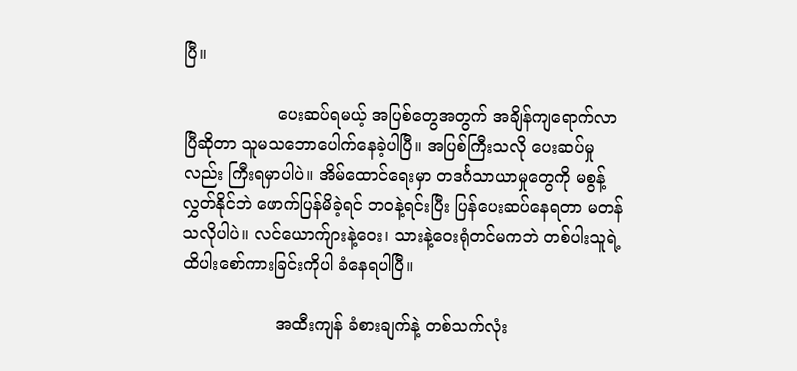ပြီ။

                  ပေးဆပ်ရမယ့် အပြစ်တွေအတွက် အချိန်ကျရောက်လာပြီဆိုတာ သူမသဘောပေါက်နေခဲ့ပါပြီ။ အပြစ်ကြီးသလို ပေးဆပ်မှုလည်း ကြီးရမှာပါပဲ။ အိမ်ထောင်ရေးမှာ တဒင်္ဂသာယာမှုတွေကို မစွန့်လွှတ်နိုင်ဘဲ ဖောက်ပြန်မိခဲ့ရင် ဘဝနဲ့ရင်းပြီး ပြန်ပေးဆပ်နေရတာ မတန်သလိုပါပဲ။ လင်ယောက်ျားနဲ့ဝေး၊ သားနဲ့ဝေးရုံတင်မကဘဲ တစ်ပါးသူရဲ့ ထိပါးစော်ကားခြင်းကိုပါ ခံနေရပါပြီ။

                  အထီးကျန် ခံစားချက်နဲ့ တစ်သက်လုံး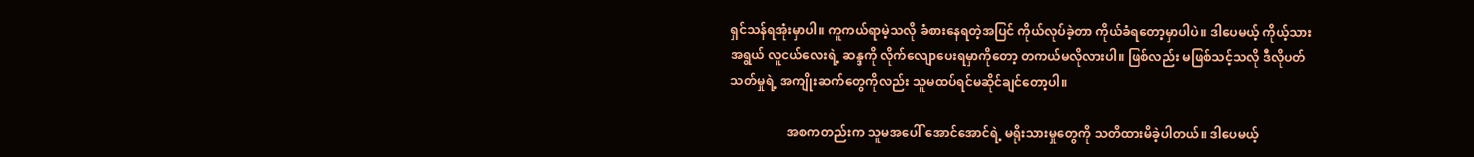ရှင်သန်ရအုံးမှာပါ။ ကူကယ်ရာမဲ့သလို ခံစားနေရတဲ့အပြင် ကိုယ်လုပ်ခဲ့တာ ကိုယ်ခံရတော့မှာပါပဲ။ ဒါပေမယ့် ကိုယ့်သားအရွယ် လူငယ်လေးရဲ့ ဆန္ဒကို လိုက်လျောပေးရမှာကိုတော့ တကယ်မလိုလားပါ။ ဖြစ်လည်း မဖြစ်သင့်သလို ဒီလိုပတ်သတ်မှုရဲ့ အကျိုးဆက်တွေကိုလည်း သူမထပ်ရင်မဆိုင်ချင်တော့ပါ။

                  အစကတည်းက သူမအပေါ် အောင်အောင်ရဲ့ မရိုးသားမှုတွေကို သတိထားမိခဲ့ပါတယ်။ ဒါပေမယ့်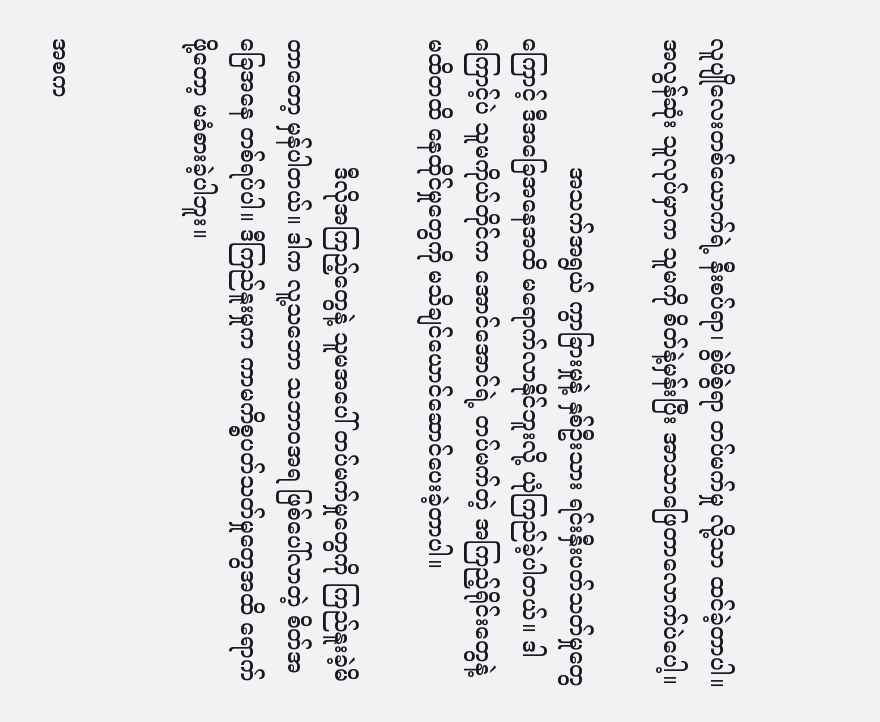လူပျိုလေးတစ်ယောက်ရဲ့ နီးစပ်ရာ၊ စွဲမိစွဲရာ တပ်မက်မှု လို့သာ ထင်ခဲ့တာပါ။ အလွန်ဆုံး သူလုပ်မှာက သူမကို စိတ်နဲ့မှန်းပြီး အာသာဖြေတာလောက်ပဲပေါ့။

                  အသက်အရွယ် ကွာခြားမှုနဲ့ နှစ်ဦးသား ရင်းနှီးပတ်သတ်မှုတွေကြောင့် ဒီအခြေအနေအထိ မရောက်လာနိုင်ဘူးလို့ ယုံကြည်ခဲ့ပါတယ်။ ဒါကြောင့်ပဲ သူမကိုယ်တိုင်က အောင်အောင်ရဲ့ တပ်မက်တဲ့ အကြည့်ရိုင်းတွေနဲ့ မထိတထိ နေထိုင်မှုတွေကို မသိချင်ယောင်ဆောင်ပေးခဲ့တာပါ။

                  ဒီလိုအကြည့်တွေနဲ့ သူမအပေါ် တပ်မက်မှုတွေကို ကြည်နူးခဲ့မိတာတော့ မှန်ပါတယ်။ ဒါက လူ့သဘော သဘာဝအရ ဖြစ်ပေါ်လာတဲ့ စိတ်အခြေအနေ တစ်ရပ်ပါ။ ဒီကြည်နူးမှုက ကာမကိစ္စပတ်သတ်မှုတွေအထိ ရောက်ဖို့တော့ မခံစားခဲ့ပါဘူး။


အစက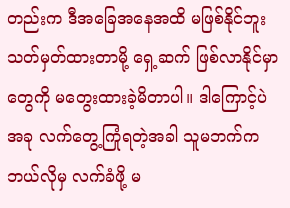တည်းက ဒီအခြေအနေအထိ မဖြစ်နိုင်ဘူး သတ်မှတ်ထားတာမို့ ရှေ့ဆက် ဖြစ်လာနိုင်မှာတွေကို မတွေးထားခဲ့မိတာပါ။ ဒါကြောင့်ပဲ အခု လက်တွေ့ကြုံရတဲ့အခါ သူမဘက်က ဘယ်လိုမှ လက်ခံဖို့ မ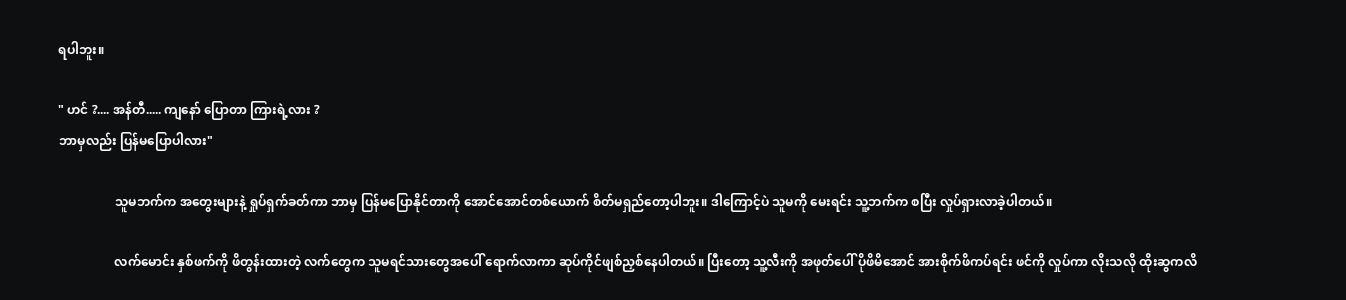ရပါဘူး။

" ဟင် ?.... အန်တီ..... ကျနော် ပြောတာ ကြားရဲ့လား ?
ဘာမှလည်း ပြန်မပြောပါလား"

                  သူမဘက်က အတွေးများနဲ့ ရှုပ်ရှက်ခတ်ကာ ဘာမှ ပြန်မပြောနိုင်တာကို အောင်အောင်တစ်ယောက် စိတ်မရှည်တော့ပါဘူး။ ဒါကြောင့်ပဲ သူမကို မေးရင်း သူ့ဘက်က စပြီး လှုပ်ရှားလာခဲ့ပါတယ်။

                  လက်မောင်း နှစ်ဖက်ကို ဖိတွန်းထားတဲ့ လက်တွေက သူမရင်သားတွေအပေါ် ရောက်လာကာ ဆုပ်ကိုင်ဖျစ်ညှစ်နေပါတယ်။ ပြီးတော့ သူ့လီးကို အဖုတ်ပေါ် ပိုဖိမိအောင် အားစိုက်ဖိကပ်ရင်း ဖင်ကို လှုပ်ကာ လိုးသလို ထိုးဆွကလိ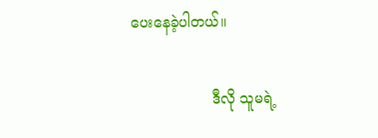ပေးနေခဲ့ပါတယ်။

                  ဒီလို သူမရဲ့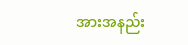အားအနည်း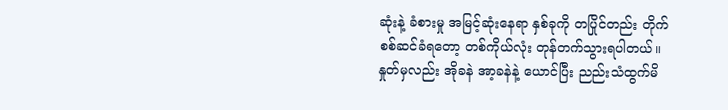ဆုံးနဲ့ ခံစားမှု အမြင့်ဆုံးနေရာ နှစ်ခုကို တပြိုင်တည်း တိုက်စစ်ဆင်ခံရတော့ တစ်ကိုယ်လုံး တုန်တက်သွားရပါတယ်။ နှုတ်မှလည်း အိုခနဲ အာ့ခနဲနဲ့ ယောင်ပြီး ညည်းသံထွက်မိ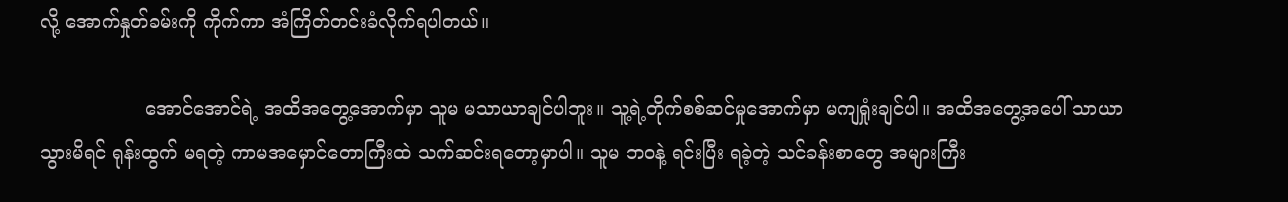လို့ အောက်နှုတ်ခမ်းကို ကိုက်ကာ အံကြိတ်တင်းခံလိုက်ရပါတယ်။

                  အောင်အောင်ရဲ့ အထိအတွေ့အောက်မှာ သူမ မသာယာချင်ပါဘူး။ သူ့ရဲ့တိုက်စစ်ဆင်မှုအောက်မှာ မကျရှုံးချင်ပါ။ အထိအတွေ့အပေါ် သာယာသွားမိရင် ရုန်းထွက် မရတဲ့ ကာမအမှောင်တောကြီးထဲ သက်ဆင်းရတော့မှာပါ။ သူမ ဘဝနဲ့ ရင်းပြီး ရခဲ့တဲ့ သင်ခန်းစာတွေ အများကြီး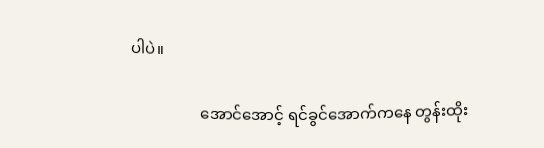ပါပဲ။

                  အောင်အောင့် ရင်ခွင်အောက်ကနေ တွန်းထိုး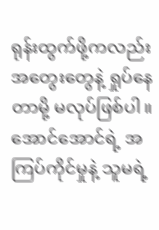ရုန်းထွက်ဖို့ကလည်း အတွေးတွေနဲ့ ရှုပ်နေတာမို့ မလုပ်ဖြစ်ပါ။ အောင်အောင်ရဲ့ အကြပ်ကိုင်မှုနဲ့ သူမရဲ့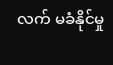လက် မခံနိုင်မှု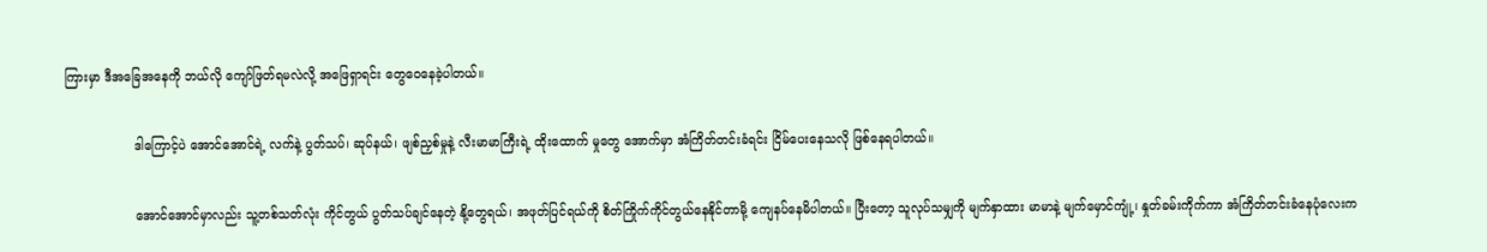ကြားမှာ ဒီအခြေအနေကို ဘယ်လို ကျော်ဖြတ်ရမလဲလို့ အဖြေရှာရင်း တွေဝေနေခဲ့ပါတယ်။

                  ဒါကြောင့်ပဲ အောင်အောင်ရဲ့ လက်နဲ့ ပွတ်သပ်၊ ဆုပ်နယ်၊ ဖျစ်ညှစ်မှုနဲ့ လီးမာမာကြီးရဲ့ ထိုးထောက် မှုတွေ အောက်မှာ အံကြိတ်တင်းခံရင်း ငြိမ်ပေးနေသလို ဖြစ်နေရပါတယ်။

                  အောင်အောင်မှာလည်း သူ့တစ်သတ်လုံး ကိုင်တွယ် ပွတ်သပ်ချင်နေတဲ့ နို့တွေရယ်၊ အဖုတ်ပြင်ရယ်ကို စိတ်ကြိုက်ကိုင်တွယ်နေနိုင်တာမို့ ကျေနပ်နေမိပါတယ်။ ပြီးတော့ သူလုပ်သမျှကို မျက်နှာထား မာမာနဲ့ မျက်မှောင်ကျုံ့၊ နှုတ်ခမ်းကိုက်ကာ အံကြိတ်တင်းခံနေပုံလေးက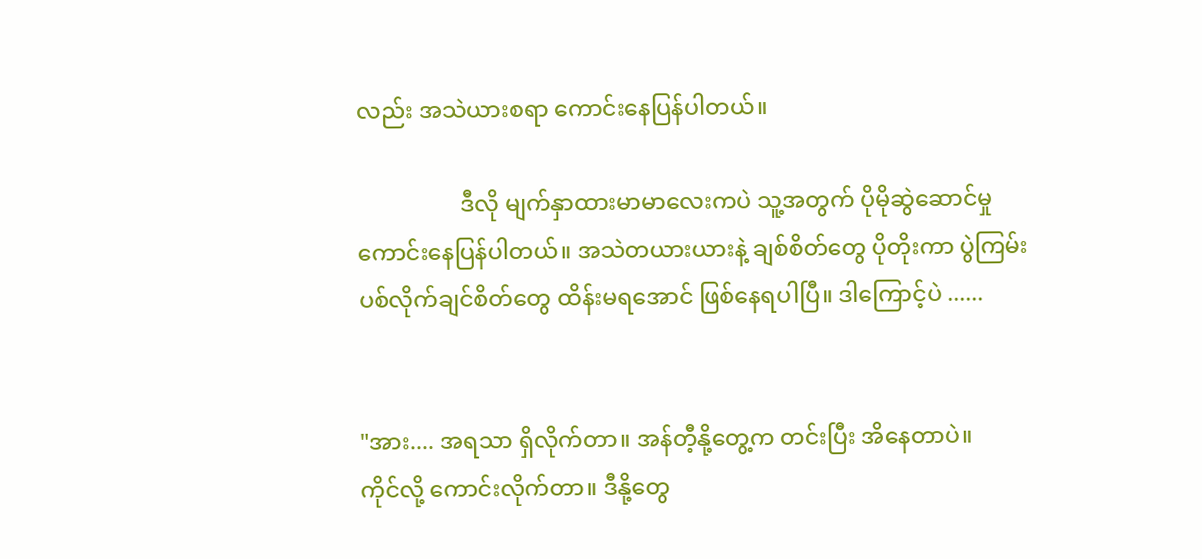လည်း အသဲယားစရာ ကောင်းနေပြန်ပါတယ်။

                  ဒီလို မျက်နှာထားမာမာလေးကပဲ သူ့အတွက် ပိုမိုဆွဲဆောင်မှု ကောင်းနေပြန်ပါတယ်။ အသဲတယားယားနဲ့ ချစ်စိတ်တွေ ပိုတိုးကာ ပွဲကြမ်းပစ်လိုက်ချင်စိတ်တွေ ထိန်းမရအောင် ဖြစ်နေရပါပြီ။ ဒါကြောင့်ပဲ ......


"အား.... အရသာ ရှိလိုက်တာ။ အန်တီ့နို့တွေ့က တင်းပြီး အိနေတာပဲ။
ကိုင်လို့ ကောင်းလိုက်တာ။ ဒီနို့တွေ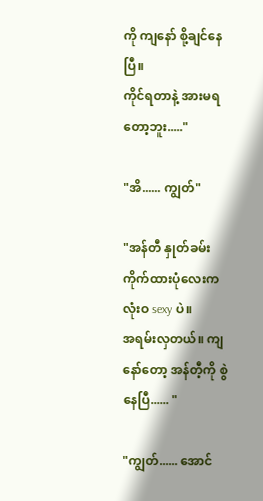ကို ကျနော် စို့ချင်နေပြီ။
ကိုင်ရတာနဲ့ အားမရတော့ဘူး....."

"အိ...... ကျွတ်"

"အန်တီ နှုတ်ခမ်း ကိုက်ထားပုံလေးက လုံးဝ sexy ပဲ။
အရမ်းလှတယ်။ ကျနော်တော့ အန်တီ့ကို စွဲနေပြီ...... "

"ကျွတ်...... အောင်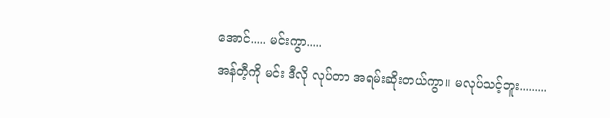အောင်..... မင်းကွာ.....
အန်တီ့ကို မင်း ဒီလို လုပ်တာ အရမ်းဆိုးတယ်ကွာ။ မလုပ်သင့်ဘူး.........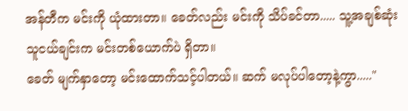အန်တီက မင်းကို ယုံထားတာ။ ခေတ်လည်း မင်းကို သိပ်ခင်တာ..... သူ့အချစ်ဆုံး သူငယ်ချင်းက မင်းတစ်ယောက်ပဲ ရှိတာ။
ခေတ် မျက်နှာတော့ မင်းထောက်သင့်ပါတယ်။ ဆက် မလုပ်ပါတော့နဲ့ကွာ....."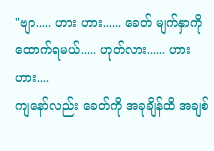"ဗျာ..... ဟား ဟား...... ခေတ် မျက်နှာကို ထောက်ရမယ်..... ဟုတ်လား...... ဟား ဟား....
ကျနော်လည်း ခေတ်ကို အခုချိန်ထိ အချစ်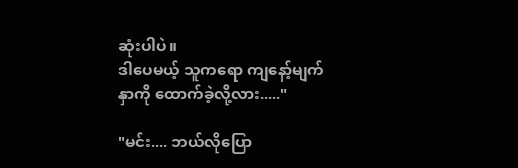ဆုံးပါပဲ။
ဒါပေမယ့် သူကရော ကျနော့်မျက်နှာကို ထောက်ခဲ့လို့လား....."

"မင်း.... ဘယ်လိုပြော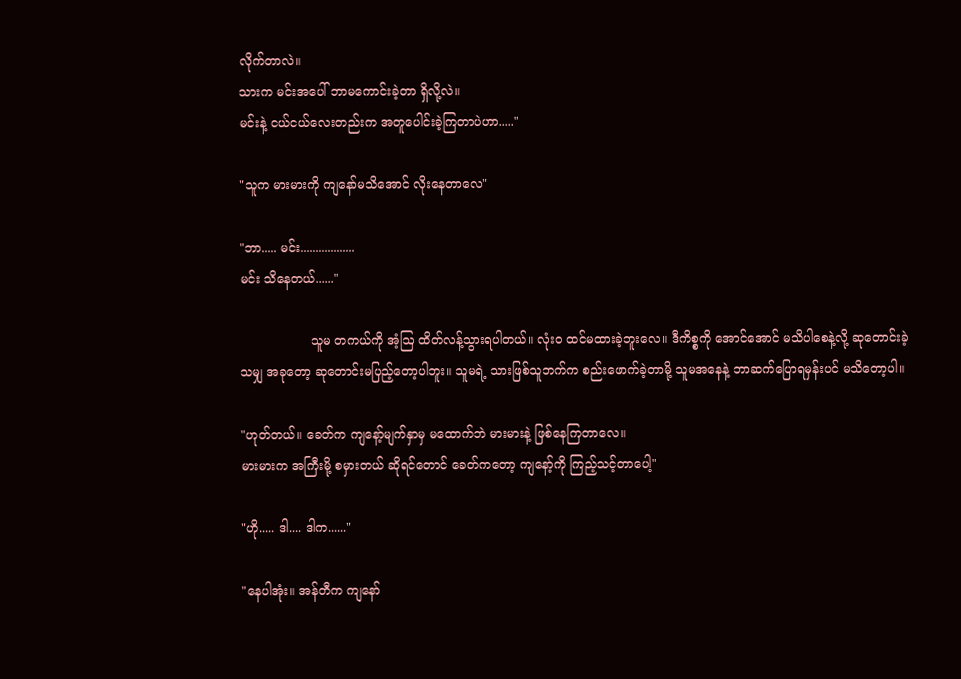လိုက်တာလဲ။
သားက မင်းအပေါ် ဘာမကောင်းခဲ့တာ ရှိလို့လဲ။
မင်းနဲ့ ငယ်ငယ်လေးတည်းက အတူပေါင်းခဲ့ကြတာပဲဟာ....."

"သူက မားမားကို ကျနော်မသိအောင် လိုးနေတာလေ"

"ဘာ..... မင်း..................
မင်း သိနေတယ်......"

                  သူမ တကယ်ကို အံ့ဩ ထိတ်လန့်သွားရပါတယ်။ လုံးဝ ထင်မထားခဲ့ဘူးလေ။ ဒီကိစ္စကို အောင်အောင် မသိပါစေနဲ့လို့ ဆုတောင်းခဲ့သမျှ အခုတော့ ဆုတောင်းမပြည့်တော့ပါဘူး။ သူမရဲ့ သားဖြစ်သူဘက်က စည်းဖောက်ခဲ့တာမို့ သူမအနေနဲ့ ဘာဆက်ပြောရမှန်းပင် မသိတော့ပါ။

"ဟုတ်တယ်။ ခေတ်က ကျနော့်မျက်နှာမှ မထောက်ဘဲ မားမားနဲ့ ဖြစ်နေကြတာလေ။
မားမားက အကြီးမို့ စမှားတယ် ဆိုရင်တောင် ခေတ်ကတော့ ကျနော့်ကို ကြည့်သင့်တာပေါ့"

"ဟို..... ဒါ.... ဒါက......"

"နေပါအုံး။ အန်တီက ကျနော်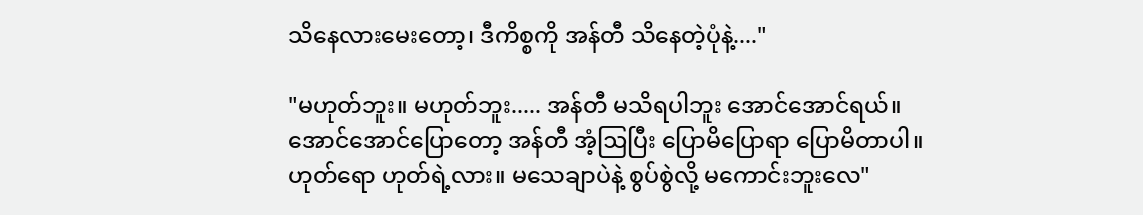သိနေလားမေးတော့၊ ဒီကိစ္စကို အန်တီ သိနေတဲ့ပုံနဲ့...."

"မဟုတ်ဘူး။ မဟုတ်ဘူး..... အန်တီ မသိရပါဘူး အောင်အောင်ရယ်။
အောင်အောင်ပြောတော့ အန်တီ အံ့ဩပြီး ပြောမိပြောရာ ပြောမိတာပါ။
ဟုတ်ရော ဟုတ်ရဲ့လား။ မသေချာပဲနဲ့ စွပ်စွဲလို့ မကောင်းဘူးလေ"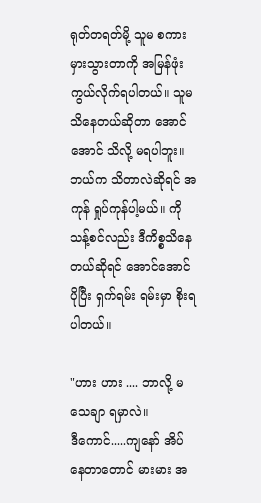ရုတ်တရတ်မို့ သူမ စကားမှားသွားတာကို အမြန်ဖုံးကွယ်လိုက်ရပါတယ်။ သူမ သိနေတယ်ဆိုတာ အောင်အောင် သိလို့ မရပါဘူး။ ဘယ်က သိတာလဲဆိုရင် အကုန် ရှုပ်ကုန်ပါ့မယ်။ ကိုသန့်စင်လည်း ဒီကိစ္စသိနေတယ်ဆိုရင် အောင်အောင် ပိုပြီး ရှက်ရမ်း ရမ်းမှာ စိုးရပါတယ်။

"ဟား ဟား .... ဘာလို့ မသေချာ ရမှာလဲ။
ဒီကောင်.....ကျနော် အိပ်နေတာတောင် မားမား အ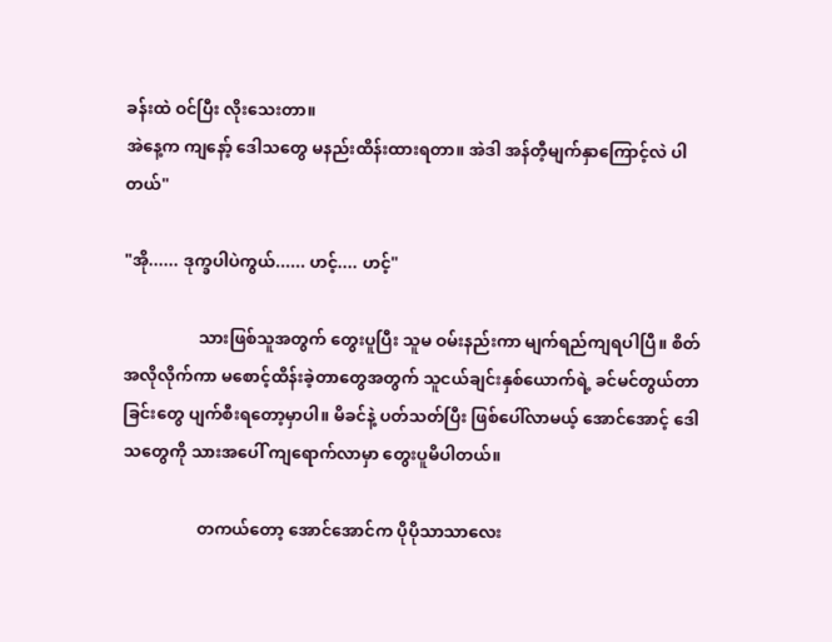ခန်းထဲ ဝင်ပြီး လိုးသေးတာ။
အဲနေ့က ကျနော့် ဒေါသတွေ မနည်းထိန်းထားရတာ။ အဲဒါ အန်တီ့မျက်နှာကြောင့်လဲ ပါတယ်"

"အို...... ဒုက္ခပါပဲကွယ်...... ဟင့်.... ဟင့်"

                  သားဖြစ်သူအတွက် တွေးပူပြီး သူမ ဝမ်းနည်းကာ မျက်ရည်ကျရပါပြီ။ စိတ်အလိုလိုက်ကာ မစောင့်ထိန်းခဲ့တာတွေအတွက် သူငယ်ချင်းနှစ်ယောက်ရဲ့ ခင်မင်တွယ်တာခြင်းတွေ ပျက်စီးရတော့မှာပါ။ မိခင်နဲ့ ပတ်သတ်ပြီး ဖြစ်ပေါ်လာမယ့် အောင်အောင့် ဒေါသတွေကို သားအပေါ် ကျရောက်လာမှာ တွေးပူမိပါတယ်။

                  တကယ်တော့ အောင်အောင်က ပိုပိုသာသာလေး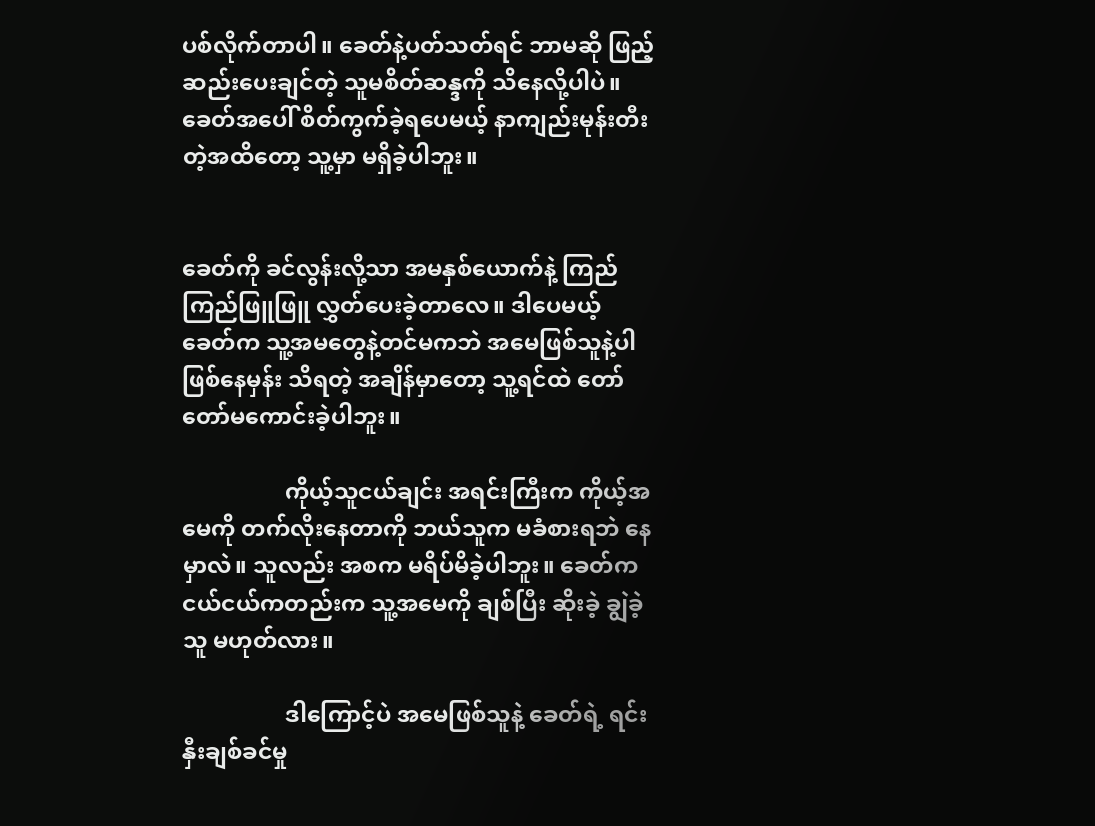ပစ်လိုက်တာပါ။ ခေတ်နဲ့ပတ်သတ်ရင် ဘာမဆို ဖြည့်ဆည်းပေးချင်တဲ့ သူမစိတ်ဆန္ဒကို သိနေလို့ပါပဲ။ ခေတ်အပေါ် စိတ်ကွက်ခဲ့ရပေမယ့် နာကျည်းမုန်းတီးတဲ့အထိတော့ သူ့မှာ မရှိခဲ့ပါဘူး။


ခေတ်ကို ခင်လွန်းလို့သာ အမနှစ်ယောက်နဲ့ ကြည်ကြည်ဖြူဖြူ လွှတ်ပေးခဲ့တာလေ။ ဒါပေမယ့် ခေတ်က သူ့အမတွေနဲ့တင်မကဘဲ အမေဖြစ်သူနဲ့ပါ ဖြစ်နေမှန်း သိရတဲ့ အချိန်မှာတော့ သူ့ရင်ထဲ တော်တော်မကောင်းခဲ့ပါဘူး။

                  ကိုယ့်သူငယ်ချင်း အရင်းကြီးက ကိုယ့်အမေကို တက်လိုးနေတာကို ဘယ်သူက မခံစားရဘဲ နေမှာလဲ။ သူလည်း အစက မရိပ်မိခဲ့ပါဘူး။ ခေတ်က ငယ်ငယ်ကတည်းက သူ့အမေကို ချစ်ပြီး ဆိုးခဲ့ ချွဲခဲ့သူ မဟုတ်လား။

                  ဒါကြောင့်ပဲ အမေဖြစ်သူနဲ့ ခေတ်ရဲ့ ရင်းနှီးချစ်ခင်မှု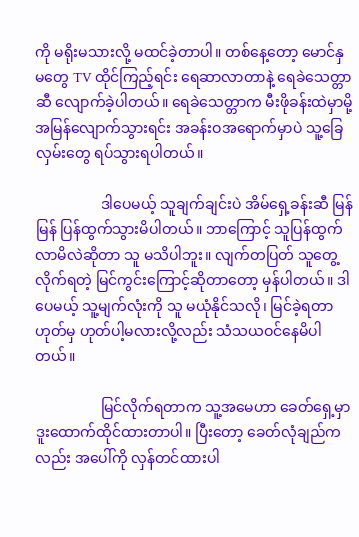ကို မရိုးမသားလို့ မထင်ခဲ့တာပါ။ တစ်နေ့တော့ မောင်နှမတွေ TV ထိုင်ကြည့်ရင်း ရေဆာလာတာနဲ့ ရေခဲသေတ္တာဆီ လျောက်ခဲ့ပါတယ်။ ရေခဲသေတ္တာက မီးဖိုခန်းထဲမှာမို့ အမြန်လျောက်သွားရင်း အခန်းဝအရောက်မှာပဲ သူ့ခြေလှမ်းတွေ ရပ်သွားရပါတယ်။

                  ဒါပေမယ့် သူချက်ချင်းပဲ အိမ်ရှေ့ခန်းဆီ မြန်မြန် ပြန်ထွက်သွားမိပါတယ်။ ဘာကြောင့် သူပြန်ထွက်လာမိလဲဆိုတာ သူ မသိပါဘူး။ လျက်တပြတ် သူတွေ့လိုက်ရတဲ့ မြင်ကွင်းကြောင့်ဆိုတာတော့ မှန်ပါတယ်။ ဒါပေမယ့် သူ့မျက်လုံးကို သူ မယုံနိုင်သလို၊ မြင်ခဲ့ရတာ ဟုတ်မှ ဟုတ်ပါ့မလားလို့လည်း သံသယဝင်နေမိပါတယ်။

                  မြင်လိုက်ရတာက သူ့အမေဟာ ခေတ်ရှေ့မှာ ဒူးထောက်ထိုင်ထားတာပါ။ ပြီးတော့ ခေတ်လုံချည်ကလည်း အပေါ်ကို လှန်တင်ထားပါ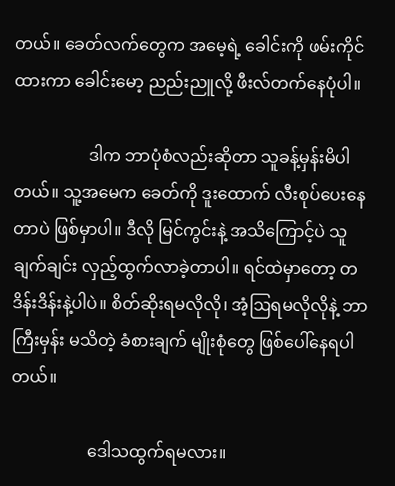တယ်။ ခေတ်လက်တွေက အမေ့ရဲ့ ခေါင်းကို ဖမ်းကိုင်ထားကာ ခေါင်းမော့ ညည်းညူလို့ ဖီးလ်တက်နေပုံပါ။

                  ဒါက ဘာပုံစံလည်းဆိုတာ သူခန့်မှန်းမိပါတယ်။ သူ့အမေက ခေတ်ကို ဒူးထောက် လီးစုပ်ပေးနေတာပဲ ဖြစ်မှာပါ။ ဒီလို မြင်ကွင်းနဲ့ အသိကြောင့်ပဲ သူချက်ချင်း လှည့်ထွက်လာခဲ့တာပါ။ ရင်ထဲမှာတော့ တဒိန်းဒိန်းနဲ့ပါပဲ။ စိတ်ဆိုးရမလိုလို၊ အံ့ဩရမလိုလိုနဲ့ ဘာကြီးမှန်း မသိတဲ့ ခံစားချက် မျိုးစုံတွေ ဖြစ်ပေါ်နေရပါတယ်။

                  ဒေါသထွက်ရမလား။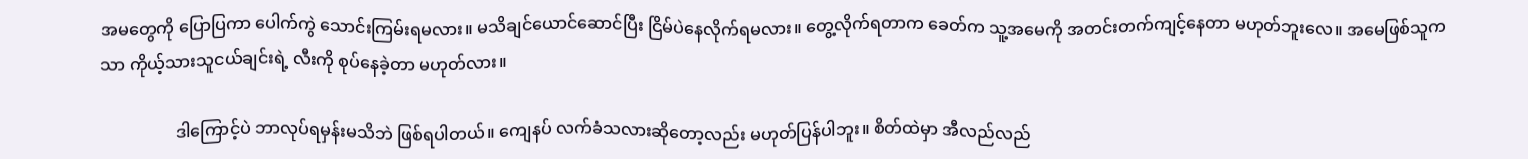အမတွေကို ပြောပြကာ ပေါက်ကွဲ သောင်းကြမ်းရမလား။ မသိချင်ယောင်ဆောင်ပြီး ငြိမ်ပဲနေလိုက်ရမလား။ တွေ့လိုက်ရတာက ခေတ်က သူ့အမေကို အတင်းတက်ကျင့်နေတာ မဟုတ်ဘူးလေ။ အမေဖြစ်သူကသာ ကိုယ့်သားသူငယ်ချင်းရဲ့ လီးကို စုပ်နေခဲ့တာ မဟုတ်လား။

                  ဒါကြောင့်ပဲ ဘာလုပ်ရမှန်းမသိဘဲ ဖြစ်ရပါတယ်။ ကျေနပ် လက်ခံသလားဆိုတော့လည်း မဟုတ်ပြန်ပါဘူး။ စိတ်ထဲမှာ အီလည်လည်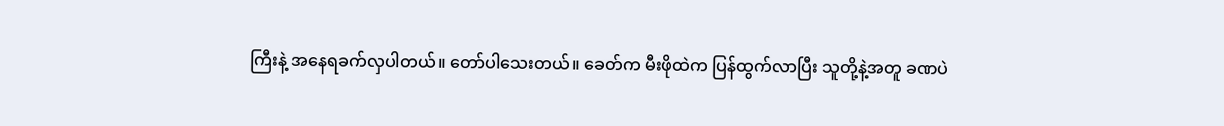ကြီးနဲ့ အနေရခက်လှပါတယ်။ တော်ပါသေးတယ်။ ခေတ်က မီးဖိုထဲက ပြန်ထွက်လာပြီး သူတို့နဲ့အတူ ခဏပဲ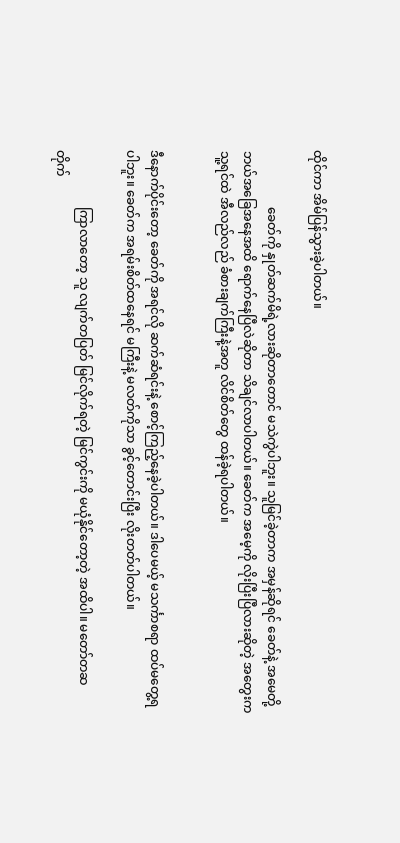ထိုင်ကာ အိမ်ပြန်သွားခဲ့ပါတယ်။

                  ခေတ်ကို နှုတ်ဆက်မိရဲ့လားဆိုတာတောင် မသဲကွဲပါဘူး။ သူမြင်ခဲ့တာက အမှန်ဆိုရင် ခေတ်နဲ့ အမေတို့ ဘယ်အခြေအနေအထိ ရောက်နေပြီလဲဆိုတာ သိချင်လာပါတယ်။ ခေတ်က အမေ့ကို လိုးပြီးပြီလားဆိုတဲ့ အတွေးက သူ့ရင်ထဲ အီလည်လည် ခံစားချက်ကြီးနဲ့အတူ လိင်စိတ်တွေ ထန်ခဲ့ရပါတယ်။


ဒီနောက်ပိုင်းတော့ ခေတ်ကို အရင်လို ဆက်ဆံရင်းနဲ့ စောင့်ကြည့်နေခဲ့ပါတယ်။ ဒါပေမယ့် မသင်္ကာစရာ ထပ်မတွေ့ရပါဘူး။ ခေတ်က အရမ်းစိတ်ထနေရင် မကြီးနဲ့ မလတ်ကိုသာ ခွင့်တောင်းပြီး လိုးတတ်ပါတယ်။

                  ကြာလာတော့ သူ လျက်တပြတ် မြင်လိုက်ရတဲ့ မြင်ကွင်းကို မယုံနိုင်တော့တဲ့ အထိပါ။ မတော်တဆ တိုက်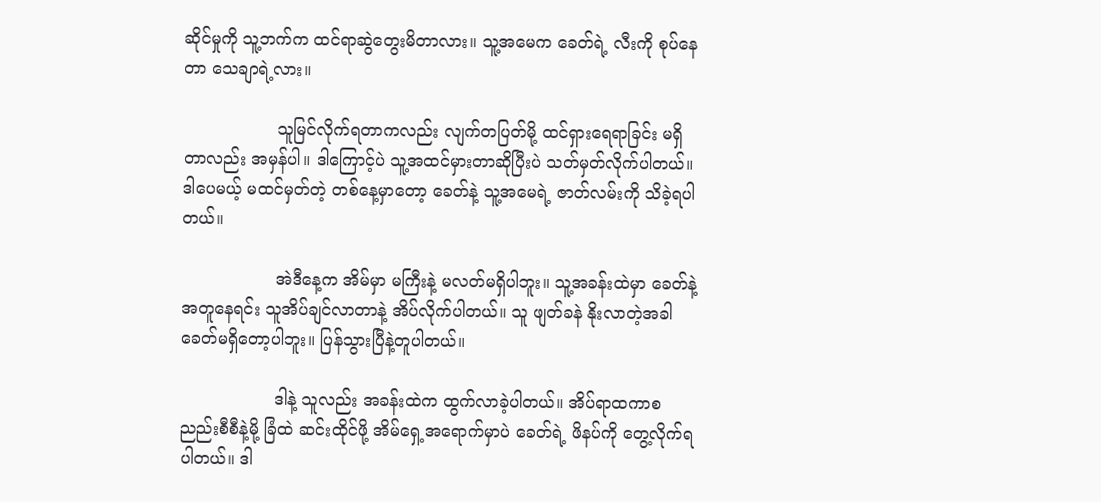ဆိုင်မှုကို သူ့ဘက်က ထင်ရာဆွဲတွေးမိတာလား။ သူ့အမေက ခေတ်ရဲ့ လီးကို စုပ်နေတာ သေချာရဲ့လား။

                  သူမြင်လိုက်ရတာကလည်း လျက်တပြတ်မို့ ထင်ရှားရေရာခြင်း မရှိတာလည်း အမှန်ပါ။ ဒါကြောင့်ပဲ သူ့အထင်မှားတာဆိုပြီးပဲ သတ်မှတ်လိုက်ပါတယ်။ ဒါပေမယ့် မထင်မှတ်တဲ့ တစ်နေ့မှာတော့ ခေတ်နဲ့ သူ့အမေရဲ့ ဇာတ်လမ်းကို သိခဲ့ရပါတယ်။

                  အဲဒီနေ့က အိမ်မှာ မကြီးနဲ့ မလတ်မရှိပါဘူး။ သူ့အခန်းထဲမှာ ခေတ်နဲ့ အတူနေရင်း သူအိပ်ချင်လာတာနဲ့ အိပ်လိုက်ပါတယ်။ သူ ဖျတ်ခနဲ နိုးလာတဲ့အခါ ခေတ်မရှိတော့ပါဘူး။ ပြန်သွားပြီနဲ့တူပါတယ်။

                  ဒါနဲ့ သူလည်း အခန်းထဲက ထွက်လာခဲ့ပါတယ်။ အိပ်ရာထကာစ ညည်းစီစီနဲ့မို့ ခြံထဲ ဆင်းထိုင်ဖို့ အိမ်ရှေ့အရောက်မှာပဲ ခေတ်ရဲ့ ဖိနပ်ကို တွေ့လိုက်ရပါတယ်။ ဒါ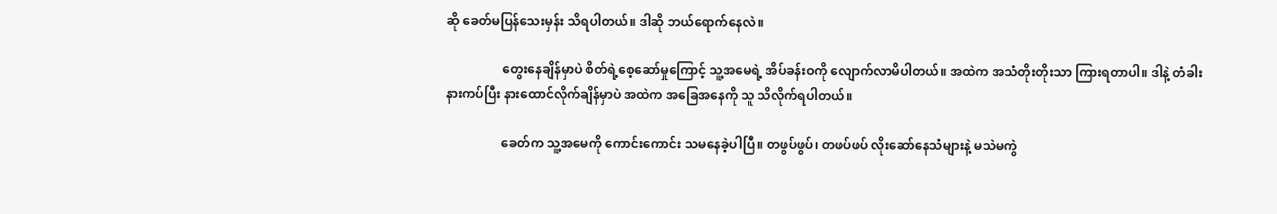ဆို ခေတ်မပြန်သေးမှန်း သိရပါတယ်။ ဒါဆို ဘယ်ရောက်နေလဲ။

                  တွေးနေချိန်မှာပဲ စိတ်ရဲ့စေ့ဆော်မှုကြောင့် သူ့အမေရဲ့ အိပ်ခန်းဝကို လျောက်လာမိပါတယ်။ အထဲက အသံတိုးတိုးသာ ကြားရတာပါ။ ဒါနဲ့ တံခါးနားကပ်ပြီး နားထောင်လိုက်ချိန်မှာပဲ အထဲက အခြေအနေကို သူ သိလိုက်ရပါတယ်။

                  ခေတ်က သူ့အမေကို ကောင်းကောင်း သမနေခဲ့ပါပြီ။ တဖွပ်ဖွပ်၊ တဖပ်ဖပ် လိုးဆော်နေသံများနဲ့ မသဲမကွဲ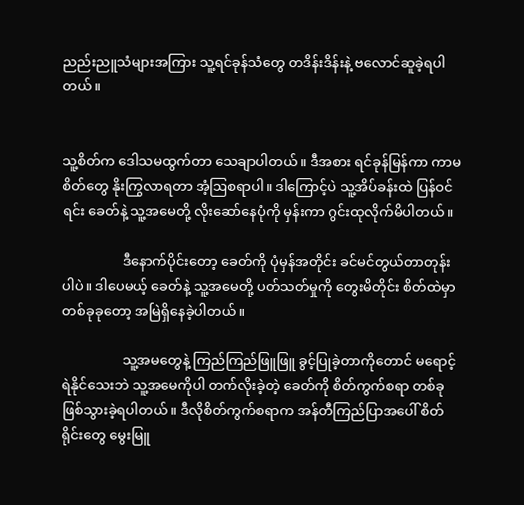ညည်းညူသံများအကြား သူ့ရင်ခုန်သံတွေ တဒိန်းဒိန်းနဲ့ ဗလောင်ဆူခဲ့ရပါတယ်။


သူ့စိတ်က ဒေါသမထွက်တာ သေချာပါတယ်။ ဒီအစား ရင်ခုန်မြန်ကာ ကာမစိတ်တွေ နိုးကြွလာရတာ အံ့ဩစရာပါ။ ဒါကြောင့်ပဲ သူ့အိပ်ခန်းထဲ ပြန်ဝင်ရင်း ခေတ်နဲ့ သူ့အမေတို့ လိုးဆော်နေပုံကို မှန်းကာ ဂွင်းထုလိုက်မိပါတယ်။

                  ဒီနောက်ပိုင်းတော့ ခေတ်ကို ပုံမှန်အတိုင်း ခင်မင်တွယ်တာတုန်းပါပဲ။ ဒါပေမယ့် ခေတ်နဲ့ သူ့အမေတို့ ပတ်သတ်မှုကို တွေးမိတိုင်း စိတ်ထဲမှာ တစ်ခုခုတော့ အမြဲရှိနေခဲ့ပါတယ်။

                  သူ့အမတွေနဲ့ ကြည်ကြည်ဖြူဖြူ ခွင့်ပြုခဲ့တာကိုတောင် မရောင့်ရဲနိုင်သေးဘဲ သူ့အမေကိုပါ တက်လိုးခဲ့တဲ့ ခေတ်ကို စိတ်ကွက်စရာ တစ်ခု ဖြစ်သွားခဲ့ရပါတယ်။ ဒီလိုစိတ်ကွက်စရာက အန်တီကြည်ပြာအပေါ် စိတ်ရိုင်းတွေ မွေးမြူ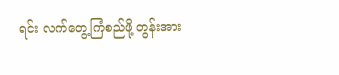ရင်း လက်တွေ့ကြံစည်ဖို့ တွန်းအား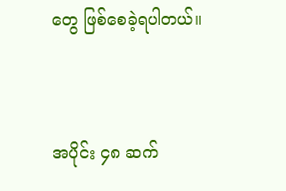တွေ ဖြစ်စေခဲ့ရပါတယ်။


အပိုင်း ၄၈ ဆက်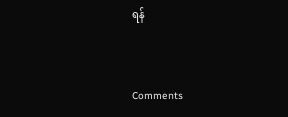ရန်


Comments